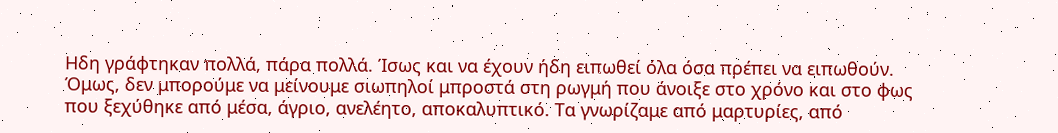Ηδη γράφτηκαν πολλά, πάρα πολλά. Ίσως και να έχουν ήδη ειπωθεί όλα όσα πρέπει να ειπωθούν. Όμως, δεν μπορούμε να μείνουμε σιωπηλοί μπροστά στη ρωγμή που άνοιξε στο χρόνο και στο φως που ξεχύθηκε από μέσα, άγριο, ανελέητο, αποκαλυπτικό. Τα γνωρίζαμε από μαρτυρίες, από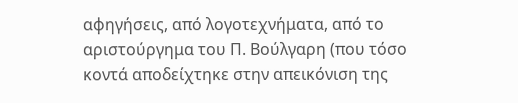αφηγήσεις, από λογοτεχνήματα, από το αριστούργημα του Π. Βούλγαρη (που τόσο κοντά αποδείχτηκε στην απεικόνιση της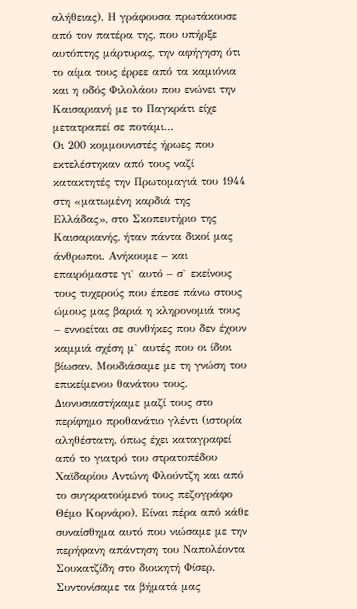αλήθειας). Η γράφουσα πρωτάκουσε από τον πατέρα της, που υπήρξε αυτόπτης μάρτυρας, την αφήγηση ότι το αίμα τους έρρεε από τα καμιόνια και η οδός Φιλολάου που ενώνει την Καισαριανή με το Παγκράτι είχε μετατραπεί σε ποτάμι…
Οι 200 κομμουνιστές ήρωες που εκτελέστηκαν από τους ναζί κατακτητές την Πρωτομαγιά του 1944 στη «ματωμένη καρδιά της Ελλάδας», στο Σκοπευτήριο της Καισαριανής, ήταν πάντα δικοί μας άνθρωποι. Ανήκουμε – και επαιρόμαστε γι` αυτό – σ` εκείνους τους τυχερούς που έπεσε πάνω στους ώμους μας βαριά η κληρονομιά τους – εννοείται σε συνθήκες που δεν έχουν καμμιά σχέση μ` αυτές που οι ίδιοι βίωσαν. Μουδιάσαμε με τη γνώση του επικείμενου θανάτου τους. Διονυσιαστήκαμε μαζί τους στο περίφημο προθανάτιο γλέντι (ιστορία αληθέστατη, όπως έχει καταγραφεί από το γιατρό του στρατοπέδου Χαϊδαρίου Αντώνη Φλούντζη και από το συγκρατούμενό τους πεζογράφο Θέμο Κορνάρο). Είναι πέρα από κάθε συναίσθημα αυτό που νιώσαμε με την περήφανη απάντηση του Ναπολέοντα Σουκατζίδη στο διοικητή Φίσερ. Συντονίσαμε τα βήματά μας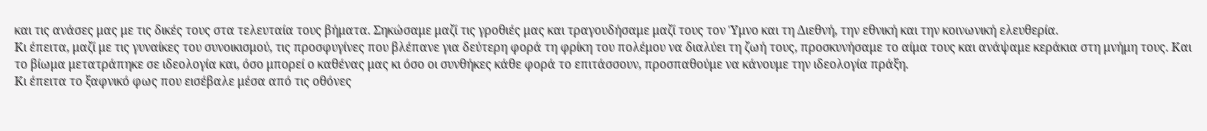και τις ανάσες μας με τις δικές τους στα τελευταία τους βήματα. Σηκώσαμε μαζί τις γροθιές μας και τραγουδήσαμε μαζί τους τον Ύμνο και τη Διεθνή, την εθνική και την κοινωνική ελευθερία.
Κι έπειτα, μαζί με τις γυναίκες του συνοικισμού, τις προσφυγίνες που βλέπανε για δεύτερη φορά τη φρίκη του πολέμου να διαλύει τη ζωή τους, προσκυνήσαμε το αίμα τους και ανάψαμε κεράκια στη μνήμη τους. Και το βίωμα μετατράπηκε σε ιδεολογία και, όσο μπορεί ο καθένας μας κι όσο οι συνθήκες κάθε φορά το επιτάσσουν, προσπαθούμε να κάνουμε την ιδεολογία πράξη.
Κι έπειτα το ξαφνικό φως που εισέβαλε μέσα από τις οθόνες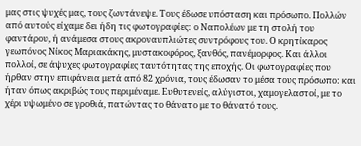μας στις ψυχές μας, τους ζωντάνεψε. Τους έδωσε υπόσταση και πρόσωπο. Πολλών από αυτούς είχαμε δει ήδη τις φωτογραφίες: ο Ναπολέων με τη στολή του φαντάρου, ή ανάμεσα στους ακροναυπλιώτες συντρόφους του. Ο κρητίκαρος γεωπόνος Νίκος Μαριακάκης, μυστακοφόρος, ξανθός, πανέμορφος. Και άλλοι πολλοί, σε άψυχες φωτογραφίες ταυτότητας της εποχής. Οι φωτογραφίες που ήρθαν στην επιφάνεια μετά από 82 χρόνια, τους έδωσαν το μέσα τους πρόσωπο: και ήταν όπως ακριβώς τους περιμέναμε. Ευθυτενείς, αλύγιστοι, χαμογελαστοί, με το χέρι υψωμένο σε γροθιά, πατώντας το θάνατο με το θάνατό τους.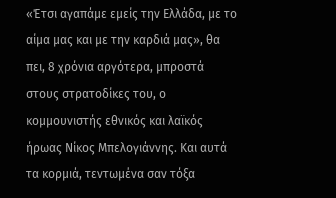«Έτσι αγαπάμε εμείς την Ελλάδα, με το αίμα μας και με την καρδιά μας», θα πει, 8 χρόνια αργότερα, μπροστά στους στρατοδίκες του, ο κομμουνιστής εθνικός και λαϊκός ήρωας Νίκος Μπελογιάννης. Και αυτά τα κορμιά, τεντωμένα σαν τόξα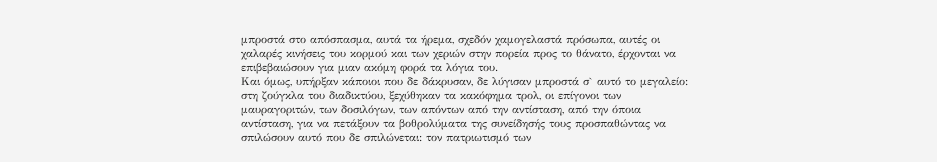μπροστά στο απόσπασμα, αυτά τα ήρεμα, σχεδόν χαμογελαστά πρόσωπα, αυτές οι χαλαρές κινήσεις του κορμού και των χεριών στην πορεία προς το θάνατο, έρχονται να επιβεβαιώσουν για μιαν ακόμη φορά τα λόγια του.
Και όμως, υπήρξαν κάποιοι που δε δάκρυσαν, δε λύγισαν μπροστά σ` αυτό το μεγαλείο: στη ζούγκλα του διαδικτύου, ξεχύθηκαν τα κακόφημα τρολ, οι επίγονοι των μαυραγοριτών, των δοσιλόγων, των απόντων από την αντίσταση, από την όποια αντίσταση, για να πετάξουν τα βοθρολύματα της συνείδησής τους προσπαθώντας να σπιλώσουν αυτό που δε σπιλώνεται: τον πατριωτισμό των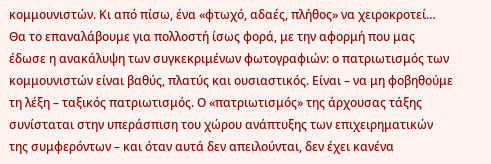κομμουνιστών. Κι από πίσω, ένα «φτωχό, αδαές, πλήθος» να χειροκροτεί…
Θα το επαναλάβουμε για πολλοστή ίσως φορά, με την αφορμή που μας έδωσε η ανακάλυψη των συγκεκριμένων φωτογραφιών: ο πατριωτισμός των κομμουνιστών είναι βαθύς, πλατύς και ουσιαστικός. Είναι – να μη φοβηθούμε τη λέξη – ταξικός πατριωτισμός. Ο «πατριωτισμός» της άρχουσας τάξης συνίσταται στην υπεράσπιση του χώρου ανάπτυξης των επιχειρηματικών της συμφερόντων – και όταν αυτά δεν απειλούνται, δεν έχει κανένα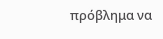πρόβλημα να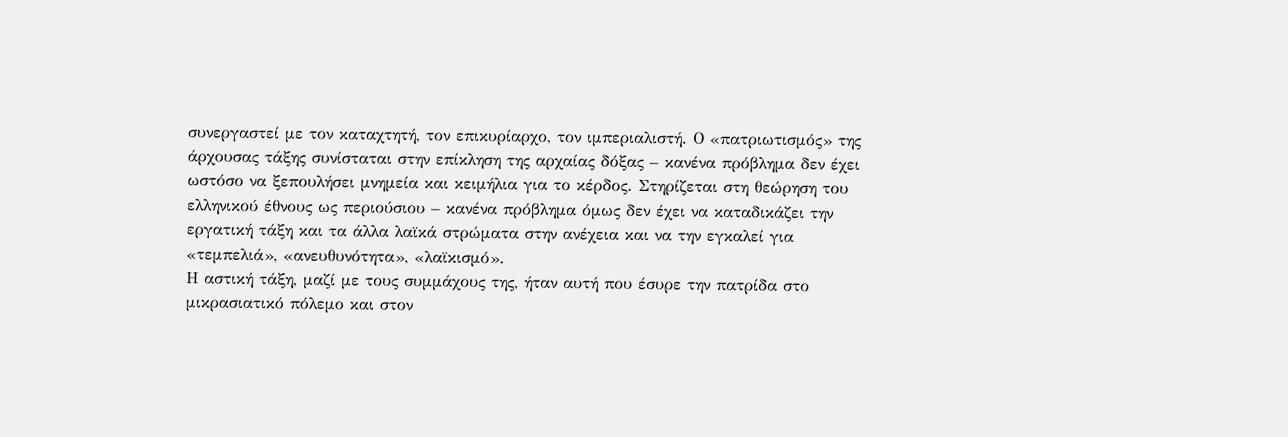συνεργαστεί με τον καταχτητή, τον επικυρίαρχο, τον ιμπεριαλιστή. Ο «πατριωτισμός» της άρχουσας τάξης συνίσταται στην επίκληση της αρχαίας δόξας – κανένα πρόβλημα δεν έχει ωστόσο να ξεπουλήσει μνημεία και κειμήλια για το κέρδος. Στηρίζεται στη θεώρηση του ελληνικού έθνους ως περιούσιου – κανένα πρόβλημα όμως δεν έχει να καταδικάζει την εργατική τάξη και τα άλλα λαϊκά στρώματα στην ανέχεια και να την εγκαλεί για «τεμπελιά», «ανευθυνότητα», «λαϊκισμό».
Η αστική τάξη, μαζί με τους συμμάχους της, ήταν αυτή που έσυρε την πατρίδα στο μικρασιατικό πόλεμο και στον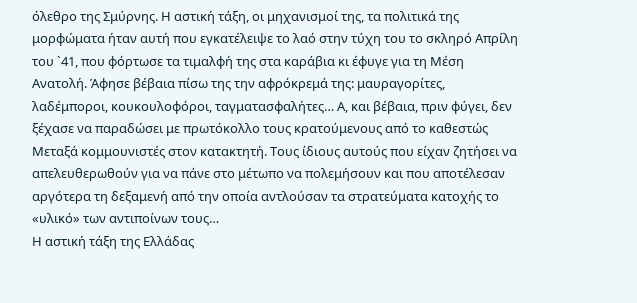όλεθρο της Σμύρνης. Η αστική τάξη, οι μηχανισμοί της, τα πολιτικά της μορφώματα ήταν αυτή που εγκατέλειψε το λαό στην τύχη του το σκληρό Απρίλη του `41, που φόρτωσε τα τιμαλφή της στα καράβια κι έφυγε για τη Μέση Ανατολή. Άφησε βέβαια πίσω της την αφρόκρεμά της: μαυραγορίτες, λαδέμποροι, κουκουλοφόροι, ταγματασφαλήτες… Α, και βέβαια, πριν φύγει, δεν ξέχασε να παραδώσει με πρωτόκολλο τους κρατούμενους από το καθεστώς Μεταξά κομμουνιστές στον κατακτητή. Τους ίδιους αυτούς που είχαν ζητήσει να απελευθερωθούν για να πάνε στο μέτωπο να πολεμήσουν και που αποτέλεσαν αργότερα τη δεξαμενή από την οποία αντλούσαν τα στρατεύματα κατοχής το «υλικό» των αντιποίνων τους…
Η αστική τάξη της Ελλάδας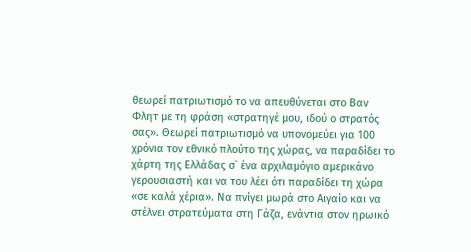θεωρεί πατριωτισμό το να απευθύνεται στο Βαν Φλητ με τη φράση «στρατηγέ μου, ιδού ο στρατός σας». Θεωρεί πατριωτισμό να υπονομεύει για 100 χρόνια τον εθνικό πλούτο της χώρας, να παραδίδει το χάρτη της Ελλάδας σ` ένα αρχιλαμόγιο αμερικάνο γερουσιαστή και να του λέει ότι παραδίδει τη χώρα «σε καλά χέρια». Να πνίγει μωρά στο Αιγαίο και να στέλνει στρατεύματα στη Γάζα, ενάντια στον ηρωικό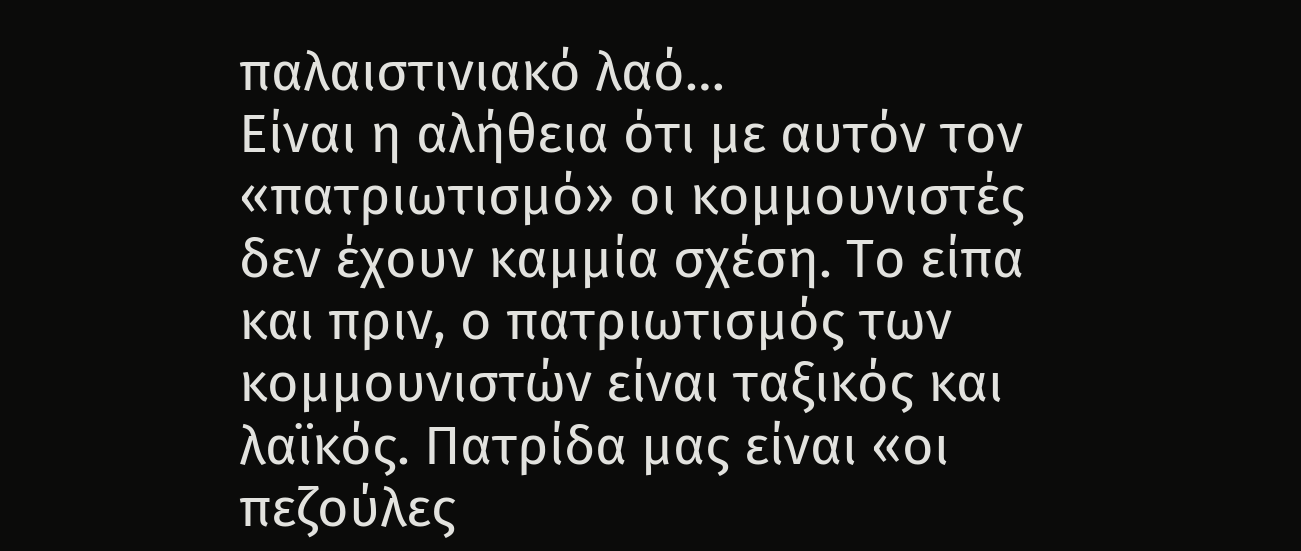παλαιστινιακό λαό…
Είναι η αλήθεια ότι με αυτόν τον «πατριωτισμό» οι κομμουνιστές δεν έχουν καμμία σχέση. Το είπα και πριν, ο πατριωτισμός των κομμουνιστών είναι ταξικός και λαϊκός. Πατρίδα μας είναι «οι πεζούλες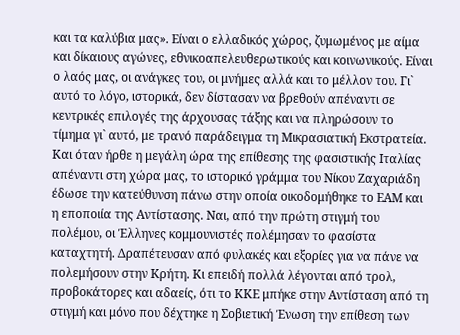και τα καλύβια μας». Είναι ο ελλαδικός χώρος, ζυμωμένος με αίμα και δίκαιους αγώνες, εθνικοαπελευθερωτικούς και κοινωνικούς. Είναι ο λαός μας, οι ανάγκες του, οι μνήμες αλλά και το μέλλον του. Γι` αυτό το λόγο, ιστορικά, δεν δίστασαν να βρεθούν απέναντι σε κεντρικές επιλογές της άρχουσας τάξης και να πληρώσουν το τίμημα γι` αυτό, με τρανό παράδειγμα τη Μικρασιατική Εκστρατεία.
Και όταν ήρθε η μεγάλη ώρα της επίθεσης της φασιστικής Ιταλίας απέναντι στη χώρα μας, το ιστορικό γράμμα του Νίκου Ζαχαριάδη έδωσε την κατεύθυνση πάνω στην οποία οικοδομήθηκε το ΕΑΜ και η εποποιία της Αντίστασης. Ναι, από την πρώτη στιγμή του πολέμου, οι Έλληνες κομμουνιστές πολέμησαν το φασίστα καταχτητή. Δραπέτευσαν από φυλακές και εξορίες για να πάνε να πολεμήσουν στην Κρήτη. Κι επειδή πολλά λέγονται από τρολ, προβοκάτορες και αδαείς, ότι το ΚΚΕ μπήκε στην Αντίσταση από τη στιγμή και μόνο που δέχτηκε η Σοβιετική Ένωση την επίθεση των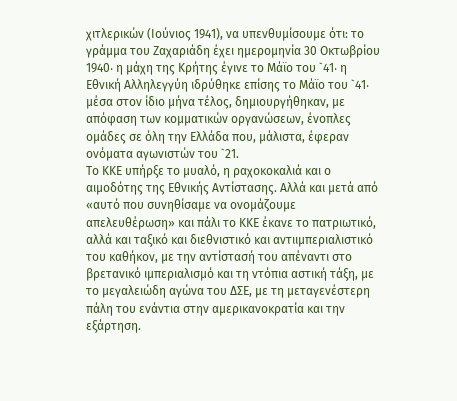χιτλερικών (Ιούνιος 1941), να υπενθυμίσουμε ότι: το γράμμα του Ζαχαριάδη έχει ημερομηνία 30 Οκτωβρίου 1940‧ η μάχη της Κρήτης έγινε το Μάϊο του `41‧ η Εθνική Αλληλεγγύη ιδρύθηκε επίσης το Μάϊο του `41‧ μέσα στον ίδιο μήνα τέλος, δημιουργήθηκαν, με απόφαση των κομματικών οργανώσεων, ένοπλες ομάδες σε όλη την Ελλάδα που, μάλιστα, έφεραν ονόματα αγωνιστών του `21.
Το ΚΚΕ υπήρξε το μυαλό, η ραχοκοκαλιά και ο αιμοδότης της Εθνικής Αντίστασης. Αλλά και μετά από «αυτό που συνηθίσαμε να ονομάζουμε απελευθέρωση» και πάλι το ΚΚΕ έκανε το πατριωτικό, αλλά και ταξικό και διεθνιστικό και αντιιμπεριαλιστικό του καθήκον, με την αντίστασή του απέναντι στο βρετανικό ιμπεριαλισμό και τη ντόπια αστική τάξη, με το μεγαλειώδη αγώνα του ΔΣΕ, με τη μεταγενέστερη πάλη του ενάντια στην αμερικανοκρατία και την εξάρτηση.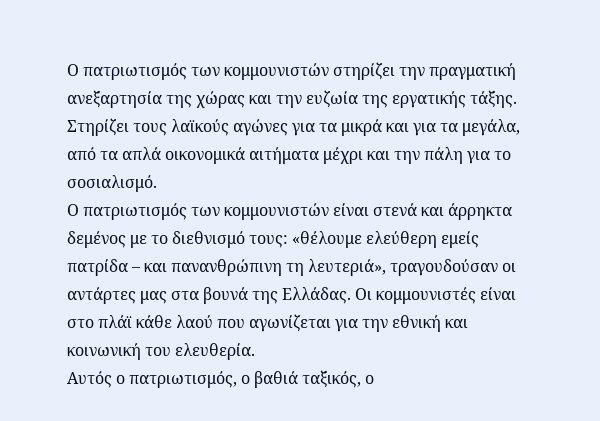Ο πατριωτισμός των κομμουνιστών στηρίζει την πραγματική ανεξαρτησία της χώρας και την ευζωία της εργατικής τάξης. Στηρίζει τους λαϊκούς αγώνες για τα μικρά και για τα μεγάλα, από τα απλά οικονομικά αιτήματα μέχρι και την πάλη για το σοσιαλισμό.
Ο πατριωτισμός των κομμουνιστών είναι στενά και άρρηκτα δεμένος με το διεθνισμό τους: «θέλουμε ελεύθερη εμείς πατρίδα – και πανανθρώπινη τη λευτεριά», τραγουδούσαν οι αντάρτες μας στα βουνά της Ελλάδας. Οι κομμουνιστές είναι στο πλάϊ κάθε λαού που αγωνίζεται για την εθνική και κοινωνική του ελευθερία.
Αυτός ο πατριωτισμός, ο βαθιά ταξικός, ο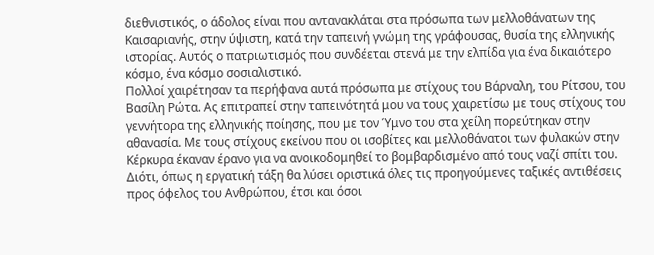διεθνιστικός, ο άδολος είναι που αντανακλάται στα πρόσωπα των μελλοθάνατων της Καισαριανής, στην ύψιστη, κατά την ταπεινή γνώμη της γράφουσας, θυσία της ελληνικής ιστορίας. Αυτός ο πατριωτισμός που συνδέεται στενά με την ελπίδα για ένα δικαιότερο κόσμο, ένα κόσμο σοσιαλιστικό.
Πολλοί χαιρέτησαν τα περήφανα αυτά πρόσωπα με στίχους του Βάρναλη, του Ρίτσου, του Βασίλη Ρώτα. Ας επιτραπεί στην ταπεινότητά μου να τους χαιρετίσω με τους στίχους του γεννήτορα της ελληνικής ποίησης, που με τον Ύμνο του στα χείλη πορεύτηκαν στην αθανασία. Με τους στίχους εκείνου που οι ισοβίτες και μελλοθάνατοι των φυλακών στην Κέρκυρα έκαναν έρανο για να ανοικοδομηθεί το βομβαρδισμένο από τους ναζί σπίτι του. Διότι, όπως η εργατική τάξη θα λύσει οριστικά όλες τις προηγούμενες ταξικές αντιθέσεις προς όφελος του Ανθρώπου, έτσι και όσοι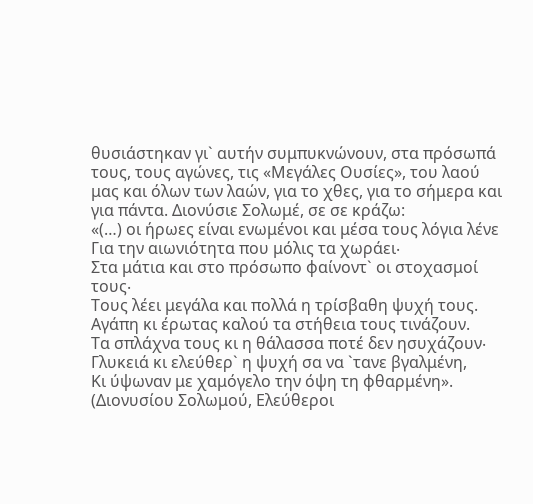θυσιάστηκαν γι` αυτήν συμπυκνώνουν, στα πρόσωπά τους, τους αγώνες, τις «Μεγάλες Ουσίες», του λαού μας και όλων των λαών, για το χθες, για το σήμερα και για πάντα. Διονύσιε Σολωμέ, σε σε κράζω:
«(…) οι ήρωες είναι ενωμένοι και μέσα τους λόγια λένε
Για την αιωνιότητα που μόλις τα χωράει‧
Στα μάτια και στο πρόσωπο φαίνοντ` οι στοχασμοί τους‧
Τους λέει μεγάλα και πολλά η τρίσβαθη ψυχή τους.
Αγάπη κι έρωτας καλού τα στήθεια τους τινάζουν.
Τα σπλάχνα τους κι η θάλασσα ποτέ δεν ησυχάζουν‧
Γλυκειά κι ελεύθερ` η ψυχή σα να `τανε βγαλμένη,
Κι ύψωναν με χαμόγελο την όψη τη φθαρμένη».
(Διονυσίου Σολωμού, Ελεύθεροι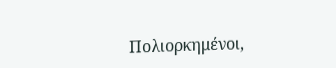Πολιορκημένοι,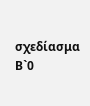σχεδίασμα Β`0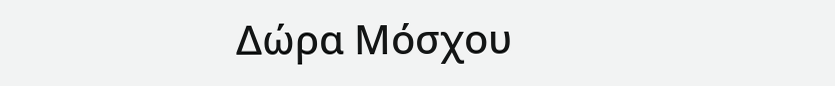Δώρα Μόσχου